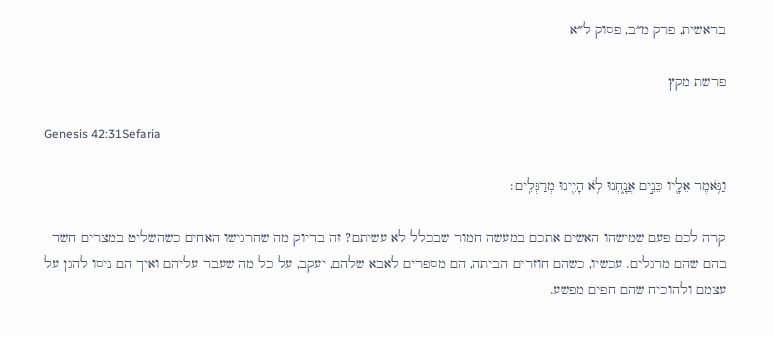בראשית, פרק מ״ב, פסוק ל״א

פרשת מקץ

Genesis 42:31Sefaria

וַנֹּ֥אמֶר אֵלָ֖יו כֵּנִ֣ים אֲנָ֑חְנוּ לֹ֥א הָיִ֖ינוּ מְרַגְּלִֽים׃

קרה לכם פעם שמישהו האשים אתכם במעשה חמור שבכלל לא עשיתם? זה בדיוק מה שהרגישו האחים כשהשליט במצרים חשד בהם שהם מרגלים. עכשיו, כשהם חוזרים הביתה, הם מספרים לאבא שלהם, יעקב, על כל מה שעבר עליהם ואיך הם ניסו להגן על עצמם ולהוכיח שהם חפים מפשע.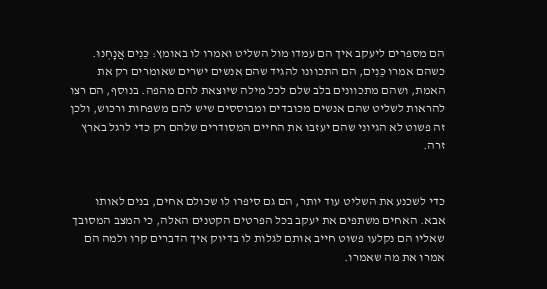הם מספרים ליעקב איך הם עמדו מול השליט ואמרו לו באומץ: כֵּנִים אֲנָחְנוּ. כשהם אמרו כֵּנִים, הם התכוונו להגיד שהם אנשים ישרים שאומרים רק את האמת, ושהם מתכוונים בלב שלם לכל מילה שיוצאת להם מהפה. בנוסף, הם רצו להראות לשליט שהם אנשים מכובדים ומבוססים שיש להם משפחות ורכוש, ולכן זה פשוט לא הגיוני שהם יעזבו את החיים המסודרים שלהם רק כדי לרגל בארץ זרה.


כדי לשכנע את השליט עוד יותר, הם גם סיפרו לו שכולם אחים, בנים לאותו אבא. האחים משתפים את יעקב בכל הפרטים הקטנים האלה, כי המצב המסובך שאליו הם נקלעו פשוט חייב אותם לגלות לו בדיוק איך הדברים קרו ולמה הם אמרו את מה שאמרו.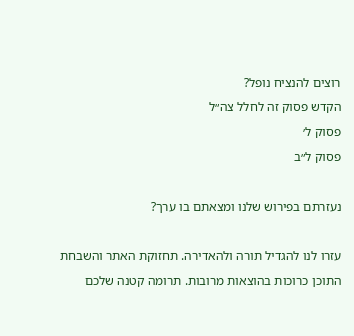רוצים להנציח נופל?
הקדש פסוק זה לחלל צה״ל
פסוק ל׳
פסוק ל״ב

נעזרתם בפירוש שלנו ומצאתם בו ערך?

עזרו לנו להגדיל תורה ולהאדירה. תחזוקת האתר והשבחת התוכן כרוכות בהוצאות מרובות. תרומה קטנה שלכם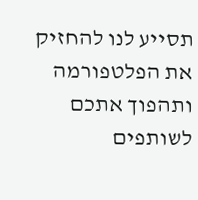תסייע לנו להחזיק את הפלטפורמה ותהפוך אתכם לשותפים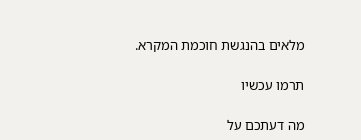מלאים בהנגשת חוכמת המקרא.

תרמו עכשיו

מה דעתכם על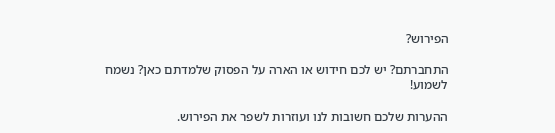הפירוש?

התחברתם? יש לכם חידוש או הארה על הפסוק שלמדתם כאן? נשמח לשמוע!

ההערות שלכם חשובות לנו ועוזרות לשפר את הפירוש.